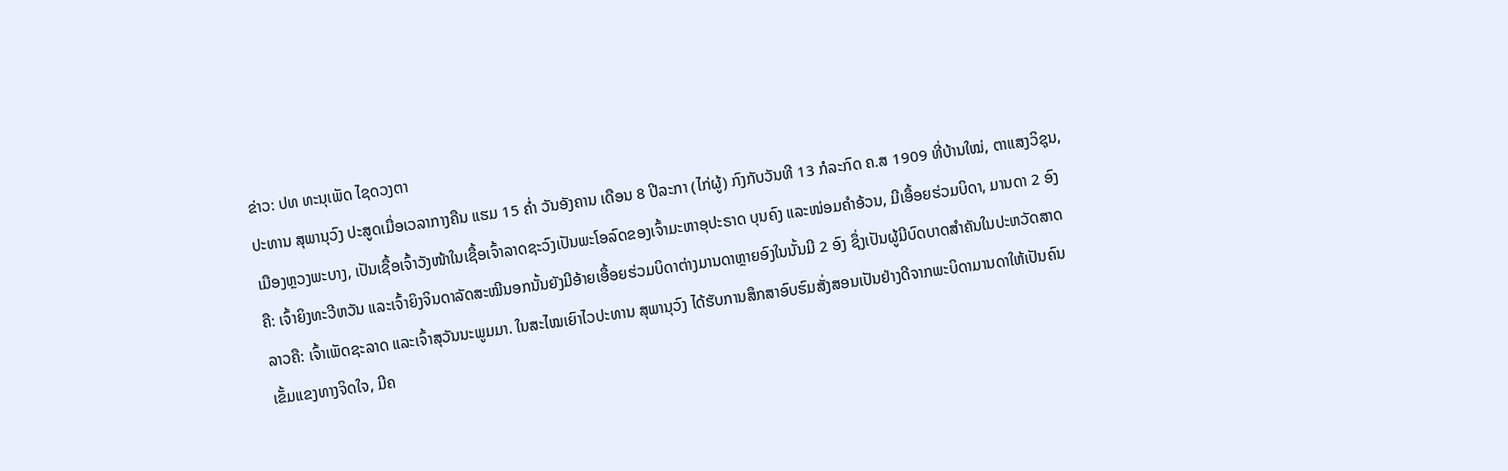ຂ່າວ: ປທ ທະນຸເພັດ ໄຊດວງຕາ
ປະທານ ສຸພານຸວົງ ປະສູດເມື່ອເວລາກາງຄືນ ແຮມ 15 ຄໍ່າ ວັນອັງຄານ ເດືອນ 8 ປີລະກາ (ໄກ່ຜູ້) ກົງກັບວັນທີ 13 ກໍລະກົດ ຄ.ສ 1909 ທີ່ບ້ານໃໝ່, ຕາແສງວິຊຸນ, ເມືອງຫຼວງພະບາງ, ເປັນເຊື້ອເຈົ້າວັງໜ້າໃນເຊື້ອເຈົ້າລາດຊະວົງເປັນພະໂອລົດຂອງເຈົ້າມະຫາອຸປະຣາດ ບຸນຄົງ ແລະໜ່ອມຄຳອ້ວນ, ມີເອື້ອຍຮ່ວມບິດາ, ມານດາ 2 ອົງຄື: ເຈົ້າຍິງທະວີຫວັນ ແລະເຈົ້າຍິງຈິນດາລັດສະໝີນອກນັ້ນຍັງມີອ້າຍເອື້ອຍຮ່ວມບິດາຕ່າງມານດາຫຼາຍອົງໃນນັ້ນມີ 2 ອົງ ຊຶ່ງເປັນຜູ້ມີບົດບາດສຳຄັນໃນປະຫວັດສາດລາວຄື: ເຈົ້າເພັດຊະລາດ ແລະເຈົ້າສຸວັນນະພູມມາ. ໃນສະໄໝເຍົາໄວປະທານ ສຸພານຸວົງ ໄດ້ຮັບການສຶກສາອົບຮົມສັ່ງສອນເປັນຢ່າງດີຈາກພະບິດາມານດາໃຫ້ເປັນຄົນເຂັ້ມແຂງທາງຈິດໃຈ, ມີຄ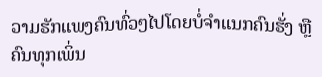ວາມຮັກແພງຄົນທົ່ວໆໄປໂດຍບໍ່ຈຳແນກຄົນຮັ່ງ ຫຼືຄົນທຸກເພິ່ນ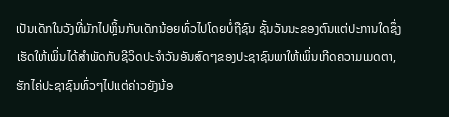ເປັນເດັກໃນວັງທີ່ມັກໄປຫຼິ້ນກັບເດັກນ້ອຍທົ່ວໄປໂດຍບໍ່ຖືຊົນ ຊັ້ນວັນນະຂອງຕົນແຕ່ປະການໃດຊຶ່ງເຮັດໃຫ້ເພິ່ນໄດ້ສຳພັດກັບຊີວິດປະຈຳວັນອັນສົດໆຂອງປະຊາຊົນພາໃຫ້ເພິ່ນເກີດຄວາມເມດຕາ, ຮັກໄຄ່ປະຊາຊົນທົ່ວໆໄປແຕ່ຄ່າວຍັງນ້ອ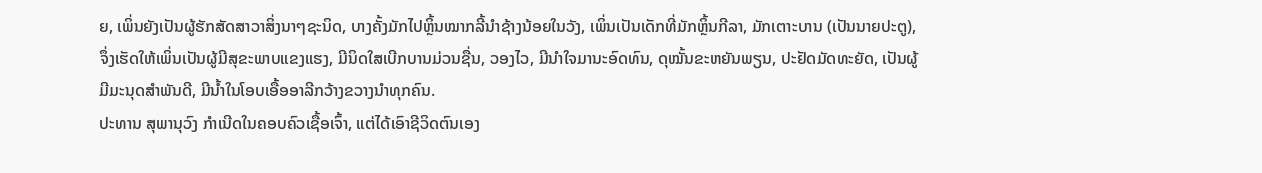ຍ, ເພິ່ນຍັງເປັນຜູ້ຮັກສັດສາວາສິ່ງນາໆຊະນິດ, ບາງຄັ້ງມັກໄປຫຼິ້ນໝາກລີ້ນຳຊ້າງນ້ອຍໃນວັງ, ເພິ່ນເປັນເດັກທີ່ມັກຫຼິ້ນກີລາ, ມັກເຕາະບານ (ເປັນນາຍປະຕູ), ຈຶ່ງເຮັດໃຫ້ເພິ່ນເປັນຜູ້ມີສຸຂະພາບແຂງແຮງ, ມີນິດໃສເບີກບານມ່ວນຊື່ນ, ວອງໄວ, ມີນຳໃຈມານະອົດທົນ, ດຸໝັ້ນຂະຫຍັນພຽນ, ປະຢັດມັດທະຍັດ, ເປັນຜູ້ມີມະນຸດສຳພັນດີ, ມີນໍ້າໃນໂອບເອື້ອອາລີກວ້າງຂວາງນຳທຸກຄົນ.
ປະທານ ສຸພານຸວົງ ກຳເນີດໃນຄອບຄົວເຊື້ອເຈົ້າ, ແຕ່ໄດ້ເອົາຊີວິດຕົນເອງ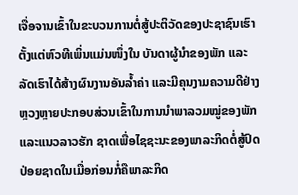ເຈື່ອຈານເຂົ້າໃນຂະບວນການຕໍ່ສູ້ປະຕິວັດຂອງປະຊາຊົນເຮົາຕັ້ງແຕ່ຫົວທີເພິ່ນແມ່ນໜຶ່ງໃນ ບັນດາຜູ້ນຳຂອງພັກ ແລະລັດເຮົາໄດ້ສ້າງຜົນງານອັນລໍ້າຄ່າ ແລະມີຄຸນງາມຄວາມດີຢ່າງຫຼວງຫຼາຍປະກອບສ່ວນເຂົ້າໃນການນຳພາລວມໝູ່ຂອງພັກ ແລະແນວລາວຮັກ ຊາດເພື່ອໄຊຊະນະຂອງພາລະກິດຕໍ່ສູ້ປົດປ່ອຍຊາດໃນເມື່ອກ່ອນກໍ່ຄືພາລະກິດ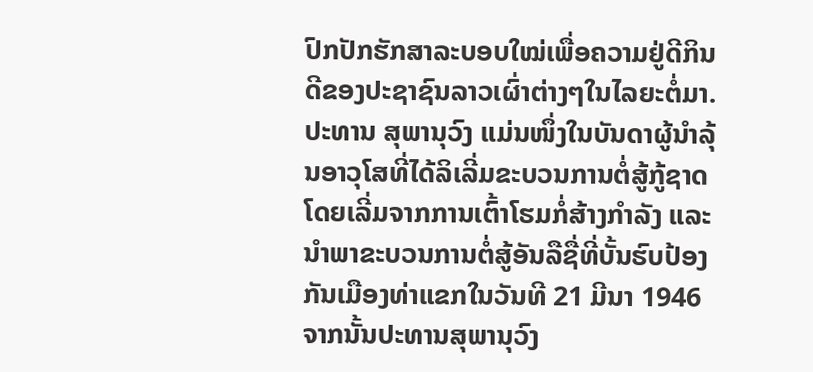ປົກປັກຮັກສາລະບອບໃໝ່ເພື່ອຄວາມຢູ່ດີກິນດີຂອງປະຊາຊົນລາວເຜົ່າຕ່າງໆໃນໄລຍະຕໍ່ມາ.
ປະທານ ສຸພານຸວົງ ແມ່ນໜຶ່ງໃນບັນດາຜູ້ນຳລຸ້ນອາວຸໂສທີ່ໄດ້ລິເລີ່ມຂະບວນການຕໍ່ສູ້ກູ້ຊາດໂດຍເລີ່ມຈາກການເຕົ້າໂຮມກໍ່ສ້າງກຳລັງ ແລະນຳພາຂະບວນການຕໍ່ສູ້ອັນລືຊື່ທີ່ບັ້ນຮົບປ້ອງກັນເມືອງທ່າແຂກໃນວັນທີ 21 ມີນາ 1946 ຈາກນັ້ນປະທານສຸພານຸວົງ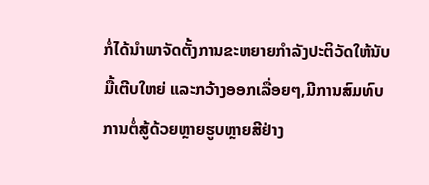ກໍ່ໄດ້ນຳພາຈັດຕັ້ງການຂະຫຍາຍກຳລັງປະຕິວັດໃຫ້ນັບມື້ເຕີບໃຫຍ່ ແລະກວ້າງອອກເລື່ອຍໆ,ມີການສົມທົບການຕໍ່ສູ້ດ້ວຍຫຼາຍຮູບຫຼາຍສີຢ່າງ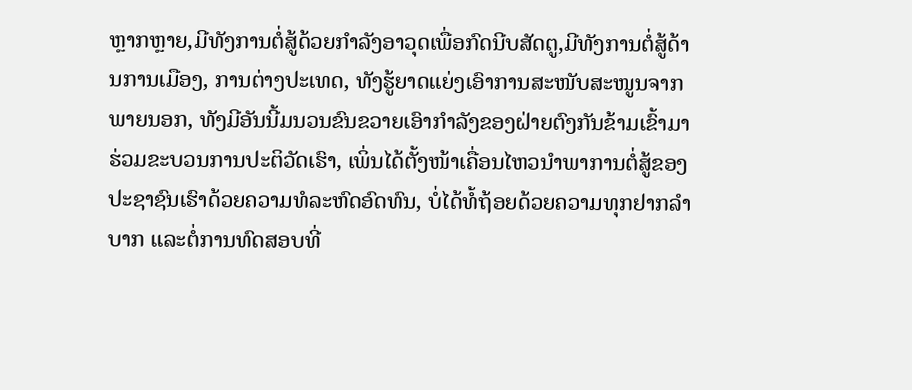ຫຼາກຫຼາຍ,ມີທັງການຕໍ່ສູ້ດ້ວຍກຳລັງອາວຸດເພື່ອກົດນີບສັດຕູ,ມີທັງການຕໍ່ສູ້ດ້ານການເມືອງ, ການຕ່າງປະເທດ, ທັງຮູ້ຍາດແຍ່ງເອົາການສະໜັບສະໜູນຈາກພາຍນອກ, ທັງມີອັນນີ້ມນວນຂົນຂວາຍເອົາກຳລັງຂອງຝ່າຍຕົງກັນຂ້າມເຂົ້າມາຮ່ວມຂະບວນການປະຕິວັດເຮົາ, ເພິ່ນໄດ້ຕັ້ງໜ້າເຄື່ອນໄຫວນຳພາການຕໍ່ສູ້ຂອງປະຊາຊົນເຮົາດ້ວຍຄວາມທໍລະຫົດອົດທົນ, ບໍ່ໄດ້ທໍ້ຖ້ອຍດ້ວຍຄວາມທຸກຢາກລຳບາກ ແລະຕໍ່ການທົດສອບທີ່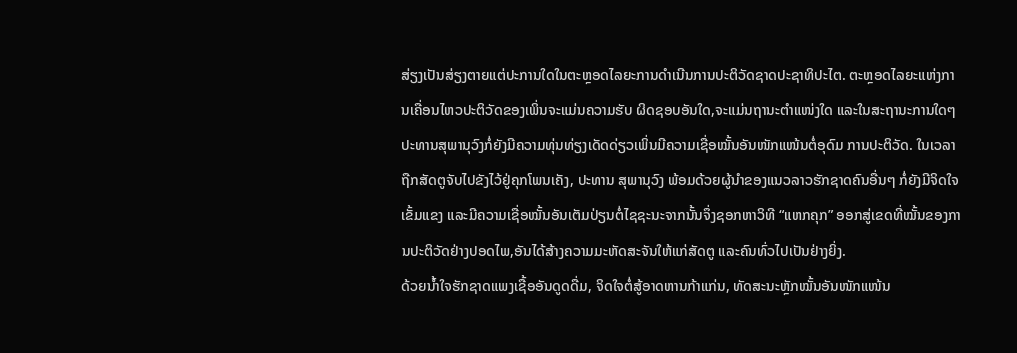ສ່ຽງເປັນສ່ຽງຕາຍແຕ່ປະການໃດໃນຕະຫຼອດໄລຍະການດຳເນີນການປະຕິວັດຊາດປະຊາທິປະໄຕ. ຕະຫຼອດໄລຍະແຫ່ງການເຄື່ອນໄຫວປະຕິວັດຂອງເພິ່ນຈະແມ່ນຄວາມຮັບ ຜິດຊອບອັນໃດ,ຈະແມ່ນຖານະຕຳແໜ່ງໃດ ແລະໃນສະຖານະການໃດໆປະທານສຸພານຸວົງກໍ່ຍັງມີຄວາມທຸ່ນທ່ຽງເດັດດ່ຽວເພິ່ນມີຄວາມເຊື່ອໝັ້ນອັນໜັກແໜ້ນຕໍ່ອຸດົມ ການປະຕິວັດ. ໃນເວລາຖືກສັດຕູຈັບໄປຂັງໄວ້ຢູ່ຄຸກໂພນເຄັງ, ປະທານ ສຸພານຸວົງ ພ້ອມດ້ວຍຜູ້ນຳຂອງແນວລາວຮັກຊາດຄົນອື່ນໆ ກໍ່ຍັງມີຈິດໃຈເຂັ້ມແຂງ ແລະມີຄວາມເຊື່ອໝັ້ນອັນເຕັມປ່ຽນຕໍ່ໄຊຊະນະຈາກນັ້ນຈຶ່ງຊອກຫາວິທີ “ແຫກຄຸກ” ອອກສູ່ເຂດທີ່ໝັ້ນຂອງການປະຕິວັດຢ່າງປອດໄພ,ອັນໄດ້ສ້າງຄວາມມະຫັດສະຈັນໃຫ້ແກ່ສັດຕູ ແລະຄົນທົ່ວໄປເປັນຢ່າງຍິ່ງ.
ດ້ວຍນໍ້າໃຈຮັກຊາດແພງເຊື້ອອັນດູດດື່ມ, ຈິດໃຈຕໍ່ສູ້ອາດຫານກ້າແກ່ນ, ທັດສະນະຫຼັກໝັ້ນອັນໜັກແໜ້ນ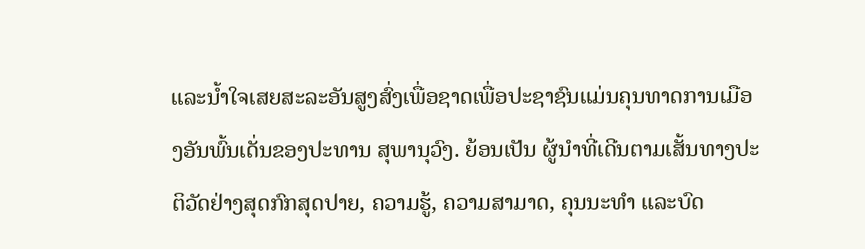ແລະນໍ້າໃຈເສຍສະລະອັນສູງສົ່ງເພື່ອຊາດເພື່ອປະຊາຊົນແມ່ນຄຸນທາດການເມືອງອັນພົ້ນເດັ່ນຂອງປະທານ ສຸພານຸວົງ. ຍ້ອນເປັນ ຜູ້ນຳທີ່ເດີນຕາມເສັ້ນທາງປະຕິວັດຢ່າງສຸດກົກສຸດປາຍ, ຄວາມຮູ້, ຄວາມສາມາດ, ຄຸນນະທຳ ແລະບົດ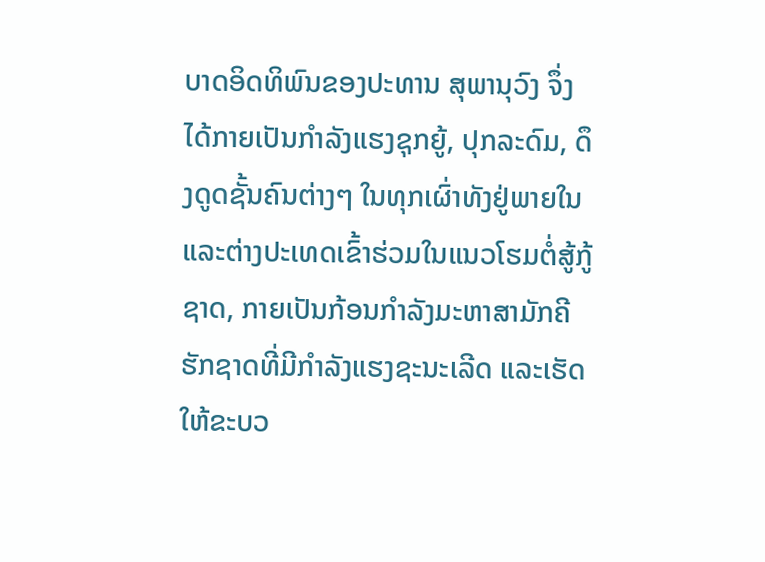ບາດອິດທິພົນຂອງປະທານ ສຸພານຸວົງ ຈຶ່ງໄດ້ກາຍເປັນກຳລັງແຮງຊຸກຍູ້, ປຸກລະດົມ, ດຶງດູດຊັ້ນຄົນຕ່າງໆ ໃນທຸກເຜົ່າທັງຢູ່ພາຍໃນ ແລະຕ່າງປະເທດເຂົ້າຮ່ວມໃນແນວໂຮມຕໍ່ສູ້ກູ້ຊາດ, ກາຍເປັນກ້ອນກຳລັງມະຫາສາມັກຄີຮັກຊາດທີ່ມີກຳລັງແຮງຊະນະເລີດ ແລະເຮັດໃຫ້ຂະບວ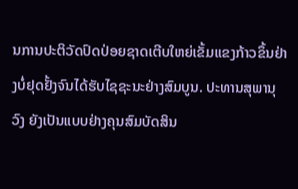ນການປະຕິວັດປົດປ່ອຍຊາດເຕີບໃຫຍ່ເຂັ້ມແຂງກ້າວຂຶ້ນຢ່າງບໍ່ຢຸດຢັ້ງຈົນໄດ້ຮັບໄຊຊະນະຢ່າງສົມບູນ. ປະທານສຸພານຸວົງ ຍັງເປັນແບບຢ່າງຄຸນສົມບັດສິນ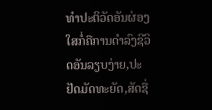ທຳປະຕິວັດອັນຜ່ອງໃສກໍ່ຄືການດຳລົງຊີວິດອັນລຽບງ່າຍ,ປະຢັດມັດທະຍັດ,ສັດຊື່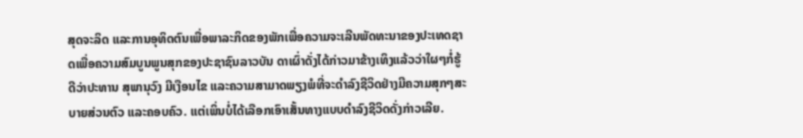ສຸດຈະລິດ ແລະການອຸທິດຕົນເພື່ອພາລະກິດຂອງພັກເພື່ອຄວາມຈະເລີນພັດທະນາຂອງປະເທດຊາດເພື່ອຄວາມສົມບູນພູນສຸກຂອງປະຊາຊົນລາວບັນ ດາເຜົ່າດັ່ງໄດ້ກ່າວມາຂ້າງເທິງແລ້ວວ່າໃຜໆກໍ່ຮູ້ດີວ່າປະທານ ສຸພານຸວົງ ມີເງືອນໄຂ ແລະຄວາມສາມາດພຽງພໍທີ່ຈະດຳລົງຊີວິດຢ່າງມີຄວາມສຸກໆສະບາຍສ່ວນຕົວ ແລະຄອບຄົວ. ແຕ່ເພິ່ນບໍ່ໄດ້ເລືອກເອົາເສັ້ນທາງແບບດຳລົງຊີວິດດັ່ງກ່າວເລີຍ.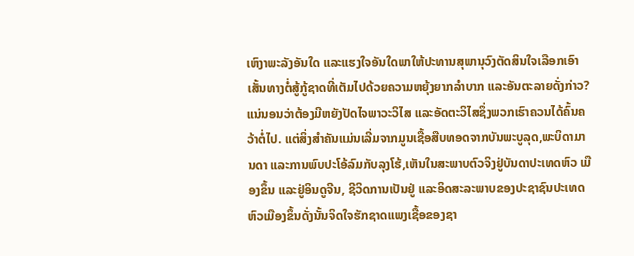ເຫົງາພະລັງອັນໃດ ແລະແຮງໃຈອັນໃດພາໃຫ້ປະທານສຸພານຸວົງຕັດສິນໃຈເລືອກເອົາເສັ້ນທາງຕໍ່ສູ້ກູ້ຊາດທີ່ເຕັມໄປດ້ວຍຄວາມຫຍຸ້ງຍາກລຳບາກ ແລະອັນຕະລາຍດັ່ງກ່າວ? ແນ່ນອນວ່າຕ້ອງມີຫຍັງປັດໄຈພາວະວິໄສ ແລະອັດຕະວິໄສຊຶ່ງພວກເຮົາຄວນໄດ້ຄົ້ນຄວ້າຕໍ່ໄປ. ແຕ່ສິ່ງສຳຄັນແມ່ນເລີ່ມຈາກມູນເຊື້ອສືບທອດຈາກບັນພະບູລຸດ,ພະບິດາມານດາ ແລະການພົບປະໂອ້ລົມກັບລຸງໂຮ້,ເຫັນໃນສະພາບຕົວຈິງຢູ່ບັນດາປະເທດຫົວ ເມືອງຂຶ້ນ ແລະຢູ່ອິນດູຈີນ, ຊີວິດການເປັນຢູ່ ແລະອິດສະລະພາບຂອງປະຊາຊົນປະເທດຫົວເມືອງຂຶ້ນດັ່ງນັ້ນຈິດໃຈຮັກຊາດແພງເຊື້ອຂອງຊາ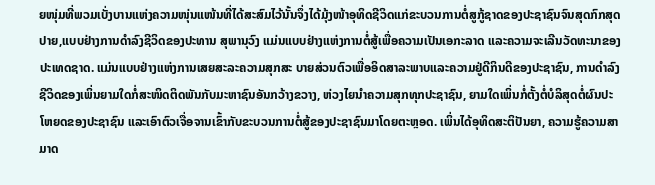ຍໜຸ່ມທີ່ພວມເບັ່ງບານແຫ່ງຄວາມໜຸ່ນແໜ້ນທີ່ໄດ້ສະສົມໄວ້ນັ້ນຈຶ່ງໄດ້ມຸ້ງໜ້າອຸທິດຊີວິດແກ່ຂະບວນການຕໍ່ສູກູ້ຊາດຂອງປະຊາຊົນຈົນສຸດກົກສຸດປາຍ,ແບບຢ່າງການດຳລົງຊີວິດຂອງປະທານ ສຸພານຸວົງ ແມ່ນແບບຢ່າງແຫ່ງການຕໍ່ສູ້ເພື່ອຄວາມເປັນເອກະລາດ ແລະຄວາມຈະເລີນວັດທະນາຂອງປະເທດຊາດ. ແມ່ນແບບຢ່າງແຫ່ງການເສຍສະລະຄວາມສຸກສະ ບາຍສ່ວນຕົວເພື່ອອິດສາລະພາບແລະຄວາມຢູ່ດີກິນດີຂອງປະຊາຊົນ, ການດຳລົງຊີວິດຂອງເພິ່ນຍາມໃດກໍ່ສະໜິດຕິດພັນກັບມະຫາຊົນອັນກວ້າງຂວາງ, ຫ່ວງໄຍນຳຄວາມສຸກທຸກປະຊາຊົນ, ຍາມໃດເພິ່ນກໍ່ຕັ້ງຕໍ່ບໍລິສຸດຕໍ່ຜົນປະໂຫຍດຂອງປະຊາຊົນ ແລະເອົາຕົວເຈື່ອຈານເຂົ້າກັບຂະບວນການຕໍ່ສູ້ຂອງປະຊາຊົນມາໂດຍຕະຫຼອດ. ເພິ່ນໄດ້ອຸທິດສະຕິປັນຍາ, ຄວາມຮູ້ຄວາມສາມາດ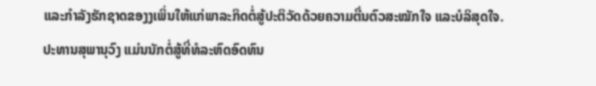ແລະກຳລັງຮັກຊາດຂອງງເພິ່ນໃຫ້ແກ່ພາລະກິດຕໍ່ສູ້ປະຕິວັດດ້ວຍຄວາມຕື່ນຕົວສະໝັກໃຈ ແລະບໍລິສຸດໃຈ.
ປະທານສຸພານຸວົງ ແມ່ນນັກຕໍ່ສູ້ທີ່ທໍລະຫົດອົດທົນ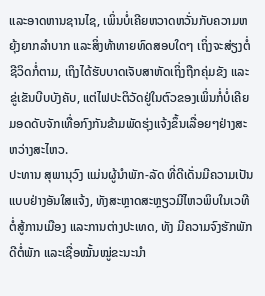ແລະອາດຫານຊານໄຊ, ເພິ່ນບໍ່ເຄີຍຫວາດຫວັ່ນກັບຄວາມຫຍຸ້ງຍາກລຳບາກ ແລະສິ່ງທ້າທາຍທົດສອບໃດໆ ເຖິ່ງຈະສ່ຽງຕໍ່ຊີວິດກໍ່ຕາມ, ເຖິງໄດ້ຮັບບາດເຈັບສາຫັດເຖິ່ງຖືກຄຸ່ມຂັງ ແລະຂູ່ເຂັນບີບບັງຄັບ, ແຕ່ໄຟປະຕິວັດຢູ່ໃນຕົວຂອງເພິ່ນກໍ່ບໍ່ເຄີຍມອດດັບຈັກເທື່ອກົງກັນຂ້າມພັດຮຸ່ງແຈ້ງຂຶ້ນເລື່ອຍໆຢ່າງສະຫວ່າງສະໄຫວ.
ປະທານ ສຸພານຸວົງ ແມ່ນຜູ້ນຳພັກ-ລັດ ທີ່ດີເດັ່ນມີຄວາມເປັນແບບຢ່າງອັນໃສແຈ້ງ, ທັງສະຫຼາດສະຫຼຽວມີໄຫວພິບໃນເວທີຕໍ່ສູ້ການເມືອງ ແລະການຕ່າງປະເທດ, ທັງ ມີຄວາມຈົງຮັກພັກດີຕໍ່ພັກ ແລະເຊື່ອໝັ້ນໝູ່ຂະນະນຳ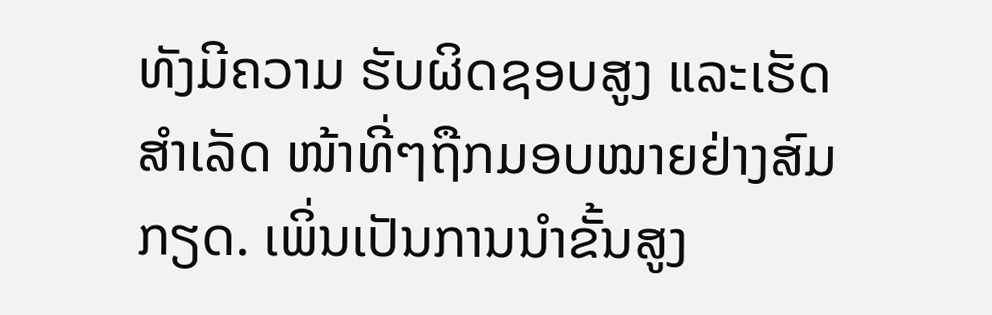ທັງມີຄວາມ ຮັບຜິດຊອບສູງ ແລະເຮັດສຳເລັດ ໜ້າທີ່ໆຖືກມອບໝາຍຢ່າງສົມກຽດ. ເພິ່ນເປັນການນຳຂັ້ນສູງ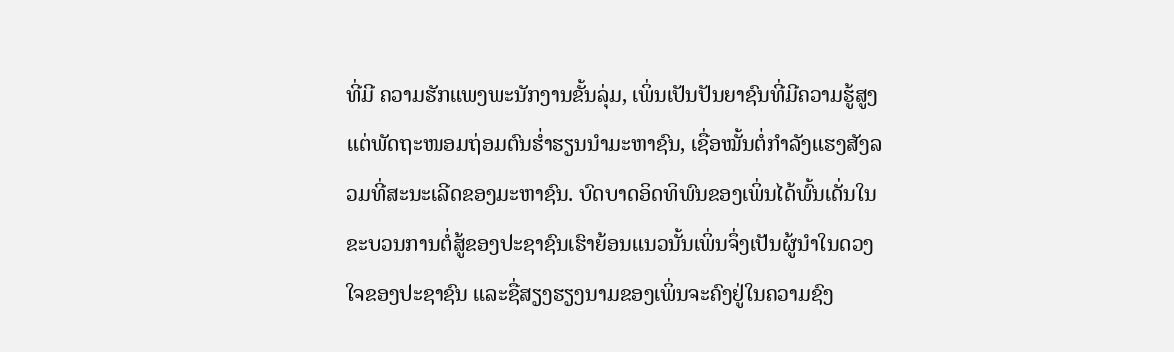ທີ່ມີ ຄວາມຮັກແພງພະນັກງານຂັ້ນລຸ່ມ, ເພິ່ນເປັນປັນຍາຊົນທີ່ມີຄວາມຮູ້ສູງແຕ່ພັດຖະໜອມຖ່ອມຕົນຮໍ່າຮຽນນຳມະຫາຊົນ, ເຊື່ອໝັ້ນຕໍ່ກຳລັງແຮງສັງລວມທີ່ສະນະເລີດຂອງມະຫາຊົນ. ບົດບາດອິດທິພົນຂອງເພິ່ນໄດ້ພົ້ນເດັ່ນໃນຂະບວນການຕໍ່ສູ້ຂອງປະຊາຊົນເຮົາຍ້ອນແນວນັ້ນເພິ່ນຈຶ່ງເປັນຜູ້ນຳໃນດວງໃຈຂອງປະຊາຊົນ ແລະຊື່ສຽງຮຽງນາມຂອງເພິ່ນຈະຄົງຢູ່ໃນຄວາມຊົງ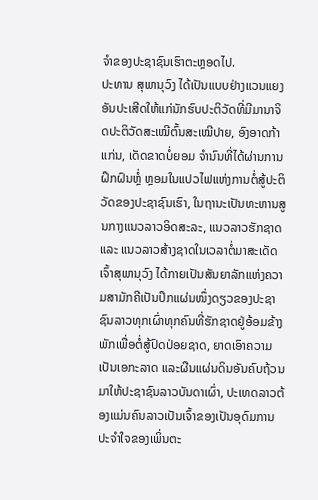ຈຳຂອງປະຊາຊົນເຮົາຕະຫຼອດໄປ.
ປະທານ ສຸພານຸວົງ ໄດ້ເປັນແບບຢ່າງແວນແຍງອັນປະເສີດໃຫ້ແກ່ນັກຮົບປະຕິວັດທີ່ມີມານາຈິດປະຕິວັດສະເໝີຕົ້ນສະເໝີປາຍ, ອົງອາດກ້າແກ່ນ, ເດັດຂາດບໍ່ຍອມ ຈຳນົນທີ່ໄດ້ຜ່ານການຝຶກຝົນຫຼໍ່ ຫຼອມໃນແປວໄຟແຫ່ງການຕໍ່ສູ້ປະຕິວັດຂອງປະຊາຊົນເຮົາ, ໃນຖານະເປັນທະຫານສູນກາງແນວລາວອິດສະລະ, ແນວລາວຮັກຊາດ ແລະ ແນວລາວສ້າງຊາດໃນເວລາຕໍ່ມາສະເດັດເຈົ້າສຸພານຸວົງ ໄດ້ກາຍເປັນສັນຍາລັກແຫ່ງຄວາມສາມັກຄີເປັນປຶກແຜ່ນໜຶ່ງດຽວຂອງປະຊາຊົນລາວທຸກເຜົ່າທຸກຄົນທີ່ຮັກຊາດຢູ່ອ້ອມຂ້າງພັກເພື່ອຕໍ່ສູ້ປົດປ່ອຍຊາດ, ຍາດເອົາຄວາມເປັນເອກະລາດ ແລະຜືນແຜ່ນດິນອັນຄົບຖ້ວນມາໃຫ້ປະຊາຊົນລາວບັນດາເຜົ່າ, ປະເທດລາວຕ້ອງແມ່ນຄົນລາວເປັນເຈົ້າຂອງເປັນອຸດົມການປະຈຳໃຈຂອງເພິ່ນຕະ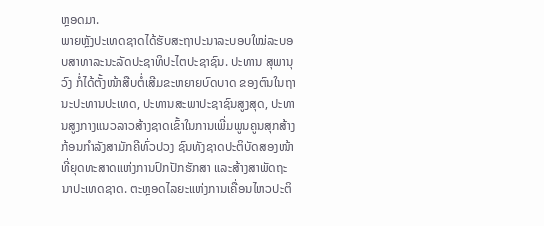ຫຼອດມາ.
ພາຍຫຼັງປະເທດຊາດໄດ້ຮັບສະຖາປະນາລະບອບໃໝ່ລະບອບສາທາລະນະລັດປະຊາທິປະໄຕປະຊາຊົນ. ປະທານ ສຸພານຸວົງ ກໍ່ໄດ້ຕັ້ງໜ້າສືບຕໍ່ເສີມຂະຫຍາຍບົດບາດ ຂອງຕົນໃນຖານະປະທານປະເທດ, ປະທານສະພາປະຊາຊົນສູງສຸດ, ປະທານສູງກາງແນວລາວສ້າງຊາດເຂົ້າໃນການເພີ່ມພູນຄູນສຸກສ້າງກ້ອນກຳລັງສາມັກຄີທົ່ວປວງ ຊົນທັງຊາດປະຕິບັດສອງໜ້າທີ່ຍຸດທະສາດແຫ່ງການປົກປັກຮັກສາ ແລະສ້າງສາພັດຖະນາປະເທດຊາດ. ຕະຫຼອດໄລຍະແຫ່ງການເຄື່ອນໄຫວປະຕິ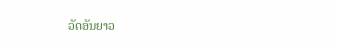ວັດອັນຍາວ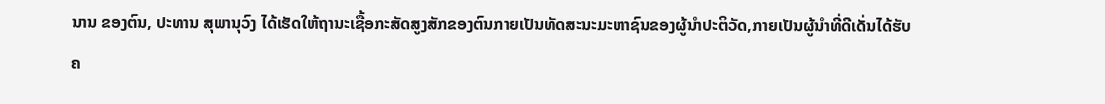ນານ ຂອງຕົນ, ປະທານ ສຸພານຸວົງ ໄດ້ເຮັດໃຫ້ຖານະເຊື້ອກະສັດສູງສັກຂອງຕົນກາຍເປັນທັດສະນະມະຫາຊົນຂອງຜູ້ນຳປະຕິວັດ,ກາຍເປັນຜູ້ນຳທີ່ດີເດັ່ນໄດ້ຮັບຄ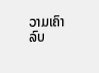ວາມເຄົາລົບ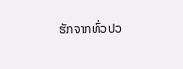ຮັກຈາກທົ່ວປວ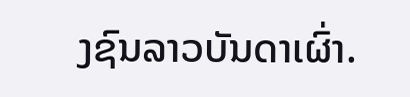ງຊົນລາວບັນດາເຜົ່າ.